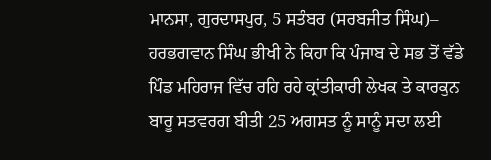ਮਾਨਸਾ, ਗੁਰਦਾਸਪੁਰ, 5 ਸਤੰਬਰ (ਸਰਬਜੀਤ ਸਿੰਘ)– ਹਰਭਗਵਾਨ ਸਿੰਘ ਭੀਖੀ ਨੇ ਕਿਹਾ ਕਿ ਪੰਜਾਬ ਦੇ ਸਭ ਤੋਂ ਵੱਡੇ ਪਿੰਡ ਮਹਿਰਾਜ ਵਿੱਚ ਰਹਿ ਰਹੇ ਕ੍ਰਾਂਤੀਕਾਰੀ ਲੇਖਕ ਤੇ ਕਾਰਕੁਨ ਬਾਰੂ ਸਤਵਰਗ ਬੀਤੀ 25 ਅਗਸਤ ਨੂੰ ਸਾਨੂੰ ਸਦਾ ਲਈ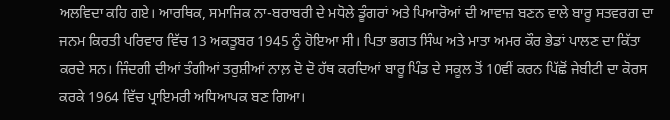ਅਲਵਿਦਾ ਕਹਿ ਗਏ। ਆਰਥਿਕ, ਸਮਾਜਿਕ ਨਾ-ਬਰਾਬਰੀ ਦੇ ਮਧੋਲੇ ਡੂੰਗਰਾਂ ਅਤੇ ਪਿਆਰੋਆਂ ਦੀ ਆਵਾਜ਼ ਬਣਨ ਵਾਲੇ ਬਾਰੂ ਸਤਵਰਗ ਦਾ ਜਨਮ ਕਿਰਤੀ ਪਰਿਵਾਰ ਵਿੱਚ 13 ਅਕਤੂਬਰ 1945 ਨੂੰ ਹੋਇਆ ਸੀ। ਪਿਤਾ ਭਗਤ ਸਿੰਘ ਅਤੇ ਮਾਤਾ ਅਮਰ ਕੌਰ ਭੇਡਾਂ ਪਾਲਣ ਦਾ ਕਿੱਤਾ ਕਰਦੇ ਸਨ। ਜਿੰਦਗੀ ਦੀਆਂ ਤੰਗੀਆਂ ਤਰੁਸ਼ੀਆਂ ਨਾਲ਼ ਦੋ ਦੋ ਹੱਥ ਕਰਦਿਆਂ ਬਾਰੂ ਪਿੰਡ ਦੇ ਸਕੂਲ ਤੋਂ 10ਵੀਂ ਕਰਨ ਪਿੱਛੋਂ ਜੇਬੀਟੀ ਦਾ ਕੋਰਸ ਕਰਕੇ 1964 ਵਿੱਚ ਪ੍ਰਾਇਮਰੀ ਅਧਿਆਪਕ ਬਣ ਗਿਆ।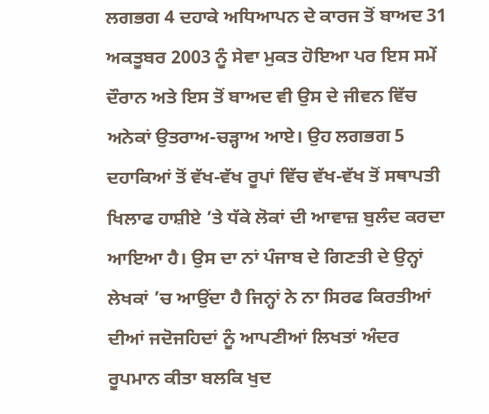ਲਗਭਗ 4 ਦਹਾਕੇ ਅਧਿਆਪਨ ਦੇ ਕਾਰਜ ਤੋਂ ਬਾਅਦ 31 ਅਕਤੂਬਰ 2003 ਨੂੰ ਸੇਵਾ ਮੁਕਤ ਹੋਇਆ ਪਰ ਇਸ ਸਮੇਂ ਦੌਰਾਨ ਅਤੇ ਇਸ ਤੋਂ ਬਾਅਦ ਵੀ ਉਸ ਦੇ ਜੀਵਨ ਵਿੱਚ ਅਨੇਕਾਂ ਉਤਰਾਅ-ਚੜ੍ਹਾਅ ਆਏ। ਉਹ ਲਗਭਗ 5 ਦਹਾਕਿਆਂ ਤੋਂ ਵੱਖ-ਵੱਖ ਰੂਪਾਂ ਵਿੱਚ ਵੱਖ-ਵੱਖ ਤੋਂ ਸਥਾਪਤੀ ਖਿਲਾਫ ਹਾਸ਼ੀਏ ’ਤੇ ਧੱਕੇ ਲੋਕਾਂ ਦੀ ਆਵਾਜ਼ ਬੁਲੰਦ ਕਰਦਾ ਆਇਆ ਹੈ। ਉਸ ਦਾ ਨਾਂ ਪੰਜਾਬ ਦੇ ਗਿਣਤੀ ਦੇ ਉਨ੍ਹਾਂ ਲੇਖਕਾਂ ’ਚ ਆਉਂਦਾ ਹੈ ਜਿਨ੍ਹਾਂ ਨੇ ਨਾ ਸਿਰਫ ਕਿਰਤੀਆਂ ਦੀਆਂ ਜਦੋਜਹਿਦਾਂ ਨੂੰ ਆਪਣੀਆਂ ਲਿਖਤਾਂ ਅੰਦਰ ਰੂਪਮਾਨ ਕੀਤਾ ਬਲਕਿ ਖੁਦ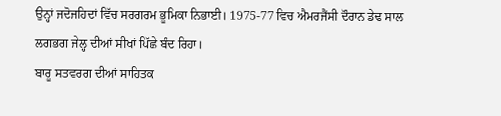ਉਨ੍ਹਾਂ ਜਦੋਜਹਿਦਾਂ ਵਿੱਚ ਸਰਗਰਮ ਭੂਮਿਕਾ ਨਿਭਾਈ। 1975-77 ਵਿਚ ਐਮਰਜੈਂਸੀ ਦੌਰਾਨ ਡੇਢ ਸਾਲ ਲਗਭਗ ਜੇਲ੍ਹ ਦੀਆਂ ਸੀਖਾਂ ਪਿੱਛੇ ਬੰਦ ਰਿਹਾ।
ਬਾਰੂ ਸਤਵਰਗ ਦੀਆਂ ਸਾਹਿਤਕ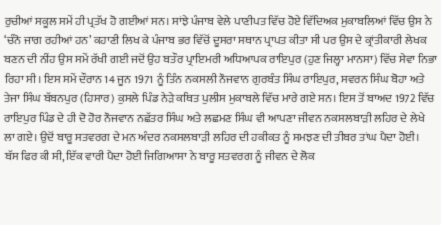ਰੁਚੀਆਂ ਸਕੂਲ ਸਮੇਂ ਹੀ ਪ੍ਰਤੱਖ ਹੋ ਗਈਆਂ ਸਨ। ਸਾਂਝੇ ਪੰਜਾਬ ਵੇਲੇ ਪਾਣੀਪਤ ਵਿੱਚ ਹੋਏ ਵਿੱਦਿਅਕ ਮੁਕਾਬਲਿਆਂ ਵਿੱਚ ਉਸ ਨੇ ‘ਚੰਨੋ ਜਾਗ ਰਹੀਆਂ ਹਨ’ ਕਹਾਣੀ ਲਿਖ ਕੇ ਪੰਜਾਬ ਭਰ ਵਿੱਚੋਂ ਦੂਸਰਾ ਸਥਾਨ ਪ੍ਰਾਪਤ ਕੀਤਾ ਸੀ ਪਰ ਉਸ ਦੇ ਕ੍ਰਾਂਤੀਕਾਰੀ ਲੇਖਕ ਬਣਨ ਦੀ ਨੀਂਹ ਉਸ ਸਮੇਂ ਰੱਖੀ ਗਈ ਜਦੋਂ ਉਹ ਬਤੌਰ ਪ੍ਰਾਇਮਰੀ ਅਧਿਆਪਕ ਰਾਇਪੁਰ (ਹੁਣ ਜਿਲ੍ਹਾ ਮਾਨਸਾ) ਵਿੱਚ ਸੇਵਾ ਨਿਭਾ ਰਿਹਾ ਸੀ। ਇਸ ਸਮੇਂ ਦੌਰਾਨ 14 ਜੂਨ 1971 ਨੂੰ ਤਿੰਨ ਨਕਸਲੀ ਨੌਜਵਾਨ ਗੁਰਬੰਤ ਸਿੰਘ ਰਾਇਪੁਰ, ਸਵਰਨ ਸਿੰਘ ਬੋਹਾ ਅਤੇ ਤੇਜਾ ਸਿੰਘ ਬੱਬਨਪੁਰ (ਹਿਸਾਰ) ਕੁਸਲੇ ਪਿੰਡ ਨੇੜੇ ਕਥਿਤ ਪੁਲੀਸ ਮੁਕਾਬਲੇ ਵਿੱਚ ਮਾਰੇ ਗਏ ਸਨ। ਇਸ ਤੋਂ ਬਾਅਦ 1972 ਵਿੱਚ ਰਾਇਪੁਰ ਪਿੰਡ ਦੇ ਹੀ ਦੋ ਹੋਰ ਨੌਜਵਾਨ ਨਛੱਤਰ ਸਿੰਘ ਅਤੇ ਲਛਮਣ ਸਿੰਘ ਵੀ ਆਪਣਾ ਜੀਵਨ ਨਕਸਲਬਾੜੀ ਲਹਿਰ ਦੇ ਲੇਖੇ ਲਾ ਗਏ। ਉਦੋਂ ਬਾਰੂ ਸਤਵਰਗ ਦੇ ਮਨ ਅੰਦਰ ਨਕਸਲਬਾੜੀ ਲਹਿਰ ਦੀ ਹਕੀਕਤ ਨੂੰ ਸਮਝਣ ਦੀ ਤੀਬਰ ਤਾਂਘ ਪੈਦਾ ਹੋਈ।
ਬੱਸ ਫਿਰ ਕੀ ਸੀ, ਇੱਕ ਵਾਰੀ ਪੈਦਾ ਹੋਈ ਜਿਗਿਆਸਾ ਨੇ ਬਾਰੂ ਸਤਵਰਗ ਨੂੰ ਜੀਵਨ ਦੇ ਲੋਕ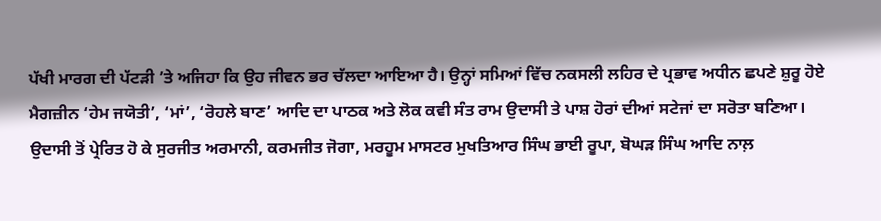ਪੱਖੀ ਮਾਰਗ ਦੀ ਪੱਟੜੀ ’ਤੇ ਅਜਿਹਾ ਕਿ ਉਹ ਜੀਵਨ ਭਰ ਚੱਲਦਾ ਆਇਆ ਹੈ। ਉਨ੍ਹਾਂ ਸਮਿਆਂ ਵਿੱਚ ਨਕਸਲੀ ਲਹਿਰ ਦੇ ਪ੍ਰਭਾਵ ਅਧੀਨ ਛਪਣੇ ਸ਼ੁਰੂ ਹੋਏ ਮੈਗਜ਼ੀਨ ‘ਹੇਮ ਜਯੋਤੀ’, ‘ਮਾਂ’, ‘ਰੋਹਲੇ ਬਾਣ’ ਆਦਿ ਦਾ ਪਾਠਕ ਅਤੇ ਲੋਕ ਕਵੀ ਸੰਤ ਰਾਮ ਉਦਾਸੀ ਤੇ ਪਾਸ਼ ਹੋਰਾਂ ਦੀਆਂ ਸਟੇਜਾਂ ਦਾ ਸਰੋਤਾ ਬਣਿਆ। ਉਦਾਸੀ ਤੋਂ ਪ੍ਰੇਰਿਤ ਹੋ ਕੇ ਸੁਰਜੀਤ ਅਰਮਾਨੀ, ਕਰਮਜੀਤ ਜੋਗਾ, ਮਰਹੂਮ ਮਾਸਟਰ ਮੁਖਤਿਆਰ ਸਿੰਘ ਭਾਈ ਰੂਪਾ, ਬੋਘੜ ਸਿੰਘ ਆਦਿ ਨਾਲ਼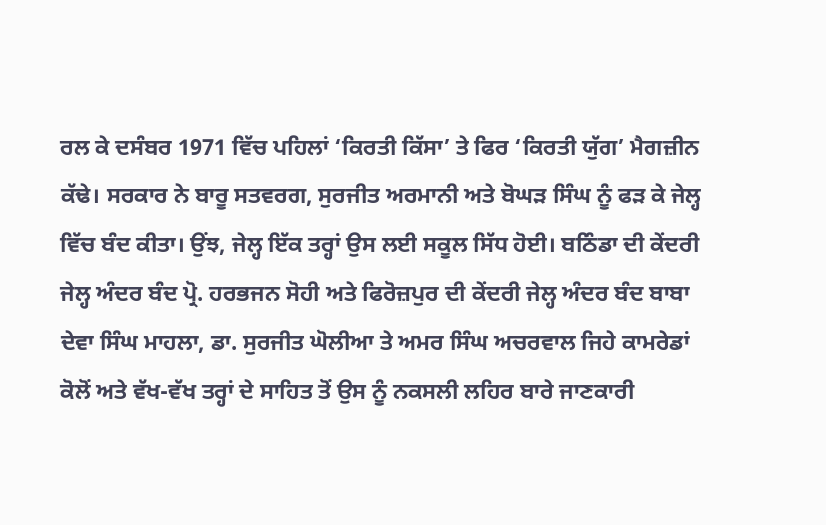ਰਲ ਕੇ ਦਸੰਬਰ 1971 ਵਿੱਚ ਪਹਿਲਾਂ ‘ਕਿਰਤੀ ਕਿੱਸਾ’ ਤੇ ਫਿਰ ‘ਕਿਰਤੀ ਯੁੱਗ’ ਮੈਗਜ਼ੀਨ ਕੱਢੇ। ਸਰਕਾਰ ਨੇ ਬਾਰੂ ਸਤਵਰਗ, ਸੁਰਜੀਤ ਅਰਮਾਨੀ ਅਤੇ ਬੋਘੜ ਸਿੰਘ ਨੂੰ ਫੜ ਕੇ ਜੇਲ੍ਹ ਵਿੱਚ ਬੰਦ ਕੀਤਾ। ਉਂਝ, ਜੇਲ੍ਹ ਇੱਕ ਤਰ੍ਹਾਂ ਉਸ ਲਈ ਸਕੂਲ ਸਿੱਧ ਹੋਈ। ਬਠਿੰਡਾ ਦੀ ਕੇਂਦਰੀ ਜੇਲ੍ਹ ਅੰਦਰ ਬੰਦ ਪ੍ਰੋ. ਹਰਭਜਨ ਸੋਹੀ ਅਤੇ ਫਿਰੋਜ਼ਪੁਰ ਦੀ ਕੇਂਦਰੀ ਜੇਲ੍ਹ ਅੰਦਰ ਬੰਦ ਬਾਬਾ ਦੇਵਾ ਸਿੰਘ ਮਾਹਲਾ, ਡਾ. ਸੁਰਜੀਤ ਘੋਲੀਆ ਤੇ ਅਮਰ ਸਿੰਘ ਅਚਰਵਾਲ ਜਿਹੇ ਕਾਮਰੇਡਾਂ ਕੋਲੋਂ ਅਤੇ ਵੱਖ-ਵੱਖ ਤਰ੍ਹਾਂ ਦੇ ਸਾਹਿਤ ਤੋਂ ਉਸ ਨੂੰ ਨਕਸਲੀ ਲਹਿਰ ਬਾਰੇ ਜਾਣਕਾਰੀ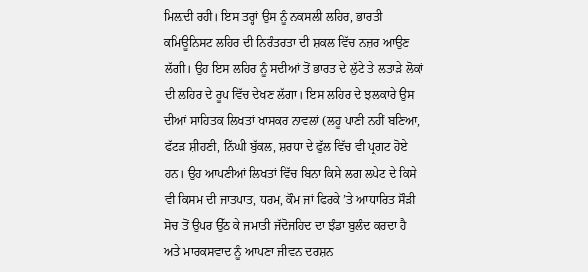ਮਿਲ਼ਦੀ ਰਹੀ। ਇਸ ਤਰ੍ਹਾਂ ਉਸ ਨੂੰ ਨਕਸਲੀ ਲਹਿਰ, ਭਾਰਤੀ ਕਮਿਊਨਿਸਟ ਲਹਿਰ ਦੀ ਨਿਰੰਤਰਤਾ ਦੀ ਸ਼ਕਲ ਵਿੱਚ ਨਜ਼ਰ ਆਉਣ ਲੱਗੀ। ਉਹ ਇਸ ਲਹਿਰ ਨੂੰ ਸਦੀਆਂ ਤੋਂ ਭਾਰਤ ਦੇ ਲੁੱਟੇ ਤੇ ਲਤਾੜੇ ਲੋਕਾਂ ਦੀ ਲਹਿਰ ਦੇ ਰੂਪ ਵਿੱਚ ਦੇਖਣ ਲੱਗਾ। ਇਸ ਲਹਿਰ ਦੇ ਝਲਕਾਰੇ ਉਸ ਦੀਆਂ ਸਾਹਿਤਕ ਲਿਖਤਾਂ ਖਾਸਕਰ ਨਾਵਲਾਂ (ਲਹੂ ਪਾਣੀ ਨਹੀਂ ਬਣਿਆ, ਫੱਟੜ ਸ਼ੀਹਣੀ, ਨਿੱਘੀ ਬੁੱਕਲ, ਸ਼ਰਧਾ ਦੇ ਫੁੱਲ ਵਿੱਚ ਵੀ ਪ੍ਰਗਟ ਹੋਏ ਹਨ। ਉਹ ਆਪਣੀਆਂ ਲਿਖਤਾਂ ਵਿੱਚ ਬਿਨਾ ਕਿਸੇ ਲਗ ਲਪੇਟ ਦੇ ਕਿਸੇ ਵੀ ਕਿਸਮ ਦੀ ਜਾਤਪਾਤ, ਧਰਮ, ਕੌਮ ਜਾਂ ਫਿਰਕੇ ’ਤੇ ਆਧਾਰਿਤ ਸੌੜੀ ਸੋਚ ਤੋਂ ਉਪਰ ਉੱਠ ਕੇ ਜਮਾਤੀ ਜੱਦੋਜਹਿਦ ਦਾ ਝੰਡਾ ਬੁਲੰਦ ਕਰਦਾ ਹੈ ਅਤੇ ਮਾਰਕਸਵਾਦ ਨੂੰ ਆਪਣਾ ਜੀਵਨ ਦਰਸ਼ਨ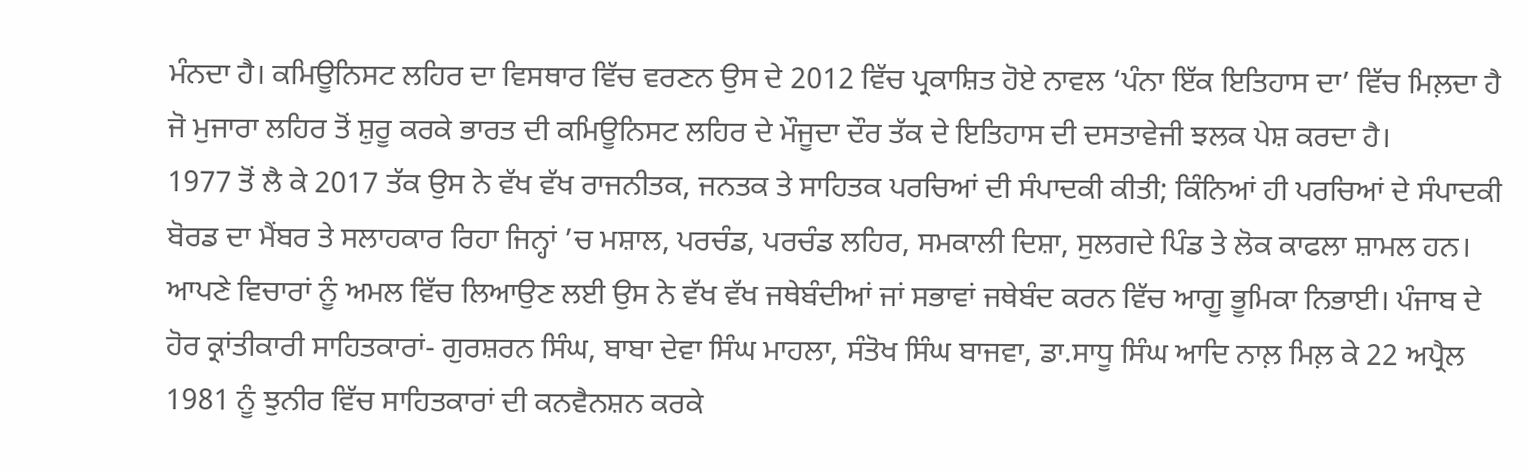ਮੰਨਦਾ ਹੈ। ਕਮਿਊਨਿਸਟ ਲਹਿਰ ਦਾ ਵਿਸਥਾਰ ਵਿੱਚ ਵਰਣਨ ਉਸ ਦੇ 2012 ਵਿੱਚ ਪ੍ਰਕਾਸ਼ਿਤ ਹੋਏ ਨਾਵਲ ‘ਪੰਨਾ ਇੱਕ ਇਤਿਹਾਸ ਦਾ’ ਵਿੱਚ ਮਿਲ਼ਦਾ ਹੈ ਜੋ ਮੁਜਾਰਾ ਲਹਿਰ ਤੋਂ ਸ਼ੁਰੂ ਕਰਕੇ ਭਾਰਤ ਦੀ ਕਮਿਊਨਿਸਟ ਲਹਿਰ ਦੇ ਮੌਜੂਦਾ ਦੌਰ ਤੱਕ ਦੇ ਇਤਿਹਾਸ ਦੀ ਦਸਤਾਵੇਜੀ ਝਲਕ ਪੇਸ਼ ਕਰਦਾ ਹੈ।
1977 ਤੋਂ ਲੈ ਕੇ 2017 ਤੱਕ ਉਸ ਨੇ ਵੱਖ ਵੱਖ ਰਾਜਨੀਤਕ, ਜਨਤਕ ਤੇ ਸਾਹਿਤਕ ਪਰਚਿਆਂ ਦੀ ਸੰਪਾਦਕੀ ਕੀਤੀ; ਕਿੰਨਿਆਂ ਹੀ ਪਰਚਿਆਂ ਦੇ ਸੰਪਾਦਕੀ ਬੋਰਡ ਦਾ ਮੈਂਬਰ ਤੇ ਸਲਾਹਕਾਰ ਰਿਹਾ ਜਿਨ੍ਹਾਂ ’ਚ ਮਸ਼ਾਲ, ਪਰਚੰਡ, ਪਰਚੰਡ ਲਹਿਰ, ਸਮਕਾਲੀ ਦਿਸ਼ਾ, ਸੁਲਗਦੇ ਪਿੰਡ ਤੇ ਲੋਕ ਕਾਫਲਾ ਸ਼ਾਮਲ ਹਨ। ਆਪਣੇ ਵਿਚਾਰਾਂ ਨੂੰ ਅਮਲ ਵਿੱਚ ਲਿਆਉਣ ਲਈ ਉਸ ਨੇ ਵੱਖ ਵੱਖ ਜਥੇਬੰਦੀਆਂ ਜਾਂ ਸਭਾਵਾਂ ਜਥੇਬੰਦ ਕਰਨ ਵਿੱਚ ਆਗੂ ਭੂਮਿਕਾ ਨਿਭਾਈ। ਪੰਜਾਬ ਦੇ ਹੋਰ ਕ੍ਰਾਂਤੀਕਾਰੀ ਸਾਹਿਤਕਾਰਾਂ- ਗੁਰਸ਼ਰਨ ਸਿੰਘ, ਬਾਬਾ ਦੇਵਾ ਸਿੰਘ ਮਾਹਲਾ, ਸੰਤੋਖ ਸਿੰਘ ਬਾਜਵਾ, ਡਾ.ਸਾਧੂ ਸਿੰਘ ਆਦਿ ਨਾਲ਼ ਮਿਲ਼ ਕੇ 22 ਅਪ੍ਰੈਲ 1981 ਨੂੰ ਝੁਨੀਰ ਵਿੱਚ ਸਾਹਿਤਕਾਰਾਂ ਦੀ ਕਨਵੈਨਸ਼ਨ ਕਰਕੇ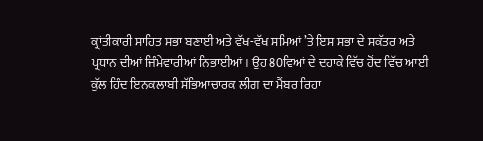ਕ੍ਰਾਂਤੀਕਾਰੀ ਸਾਹਿਤ ਸਭਾ ਬਣਾਈ ਅਤੇ ਵੱਖ-ਵੱਖ ਸਮਿਆਂ ’ਤੇ ਇਸ ਸਭਾ ਦੇ ਸਕੱਤਰ ਅਤੇ ਪ੍ਰਧਾਨ ਦੀਆਂ ਜਿੰਮੇਵਾਰੀਆਂ ਨਿਭਾਈਆਂ। ਉਹ 80ਵਿਆਂ ਦੇ ਦਹਾਕੇ ਵਿੱਚ ਹੋਂਦ ਵਿੱਚ ਆਈ ਕੁੱਲ ਹਿੰਦ ਇਨਕਲਾਬੀ ਸੱਭਿਆਚਾਰਕ ਲੀਗ ਦਾ ਮੈਂਬਰ ਰਿਹਾ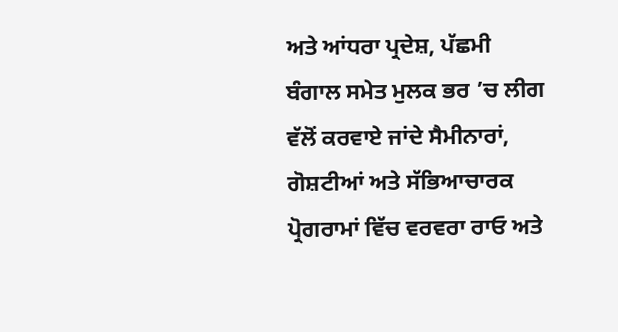ਅਤੇ ਆਂਧਰਾ ਪ੍ਰਦੇਸ਼, ਪੱਛਮੀ ਬੰਗਾਲ ਸਮੇਤ ਮੁਲਕ ਭਰ ’ਚ ਲੀਗ ਵੱਲੋਂ ਕਰਵਾਏ ਜਾਂਦੇ ਸੈਮੀਨਾਰਾਂ, ਗੋਸ਼ਟੀਆਂ ਅਤੇ ਸੱਭਿਆਚਾਰਕ ਪ੍ਰੋਗਰਾਮਾਂ ਵਿੱਚ ਵਰਵਰਾ ਰਾਓ ਅਤੇ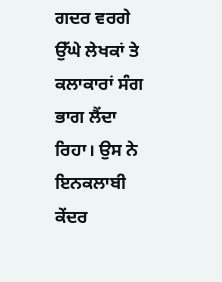ਗਦਰ ਵਰਗੇ ਉੱਘੇ ਲੇਖਕਾਂ ਤੇ ਕਲਾਕਾਰਾਂ ਸੰਗ ਭਾਗ ਲੈਂਦਾ ਰਿਹਾ। ਉਸ ਨੇ ਇਨਕਲਾਬੀ ਕੇਂਦਰ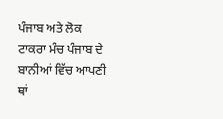ਪੰਜਾਬ ਅਤੇ ਲੋਕ ਟਾਕਰਾ ਮੰਚ ਪੰਜਾਬ ਦੇ ਬਾਨੀਆਂ ਵਿੱਚ ਆਪਣੀ ਥਾਂ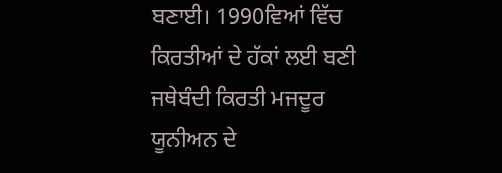ਬਣਾਈ। 1990ਵਿਆਂ ਵਿੱਚ ਕਿਰਤੀਆਂ ਦੇ ਹੱਕਾਂ ਲਈ ਬਣੀ ਜਥੇਬੰਦੀ ਕਿਰਤੀ ਮਜਦੂਰ ਯੂਨੀਅਨ ਦੇ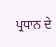ਪ੍ਰਧਾਨ ਦੇ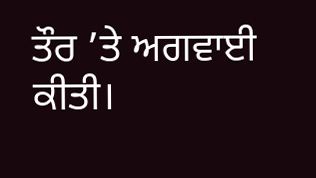ਤੌਰ ’ਤੇ ਅਗਵਾਈ ਕੀਤੀ।